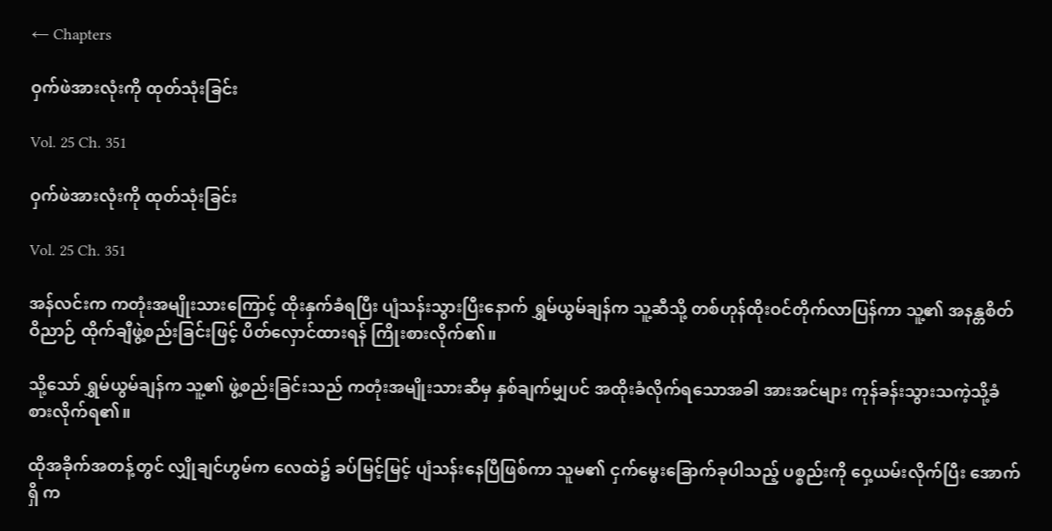← Chapters

ဝှက်ဖဲအားလုံးကို ထုတ်သုံးခြင်း

Vol. 25 Ch. 351

ဝှက်ဖဲအားလုံးကို ထုတ်သုံးခြင်း

Vol. 25 Ch. 351

အန်လင်းက ကတုံးအမျိုးသားကြောင့် ထိုးနှက်ခံရပြီး ပျံသန်းသွားပြီးနောက် ရွှမ်ယွမ်ချန်က သူ့ဆီသို့ တစ်ဟုန်ထိုးဝင်တိုက်လာပြန်ကာ သူ့၏ အနန္တစိတ်ဝိညာဉ် ထိုက်ချီဖွဲ့စည်းခြင်းဖြင့် ပိတ်လှောင်ထားရန် ကြိုးစားလိုက်၏။

သို့သော် ရွှမ်ယွမ်ချန်က သူ့၏ ဖွဲ့စည်းခြင်းသည် ကတုံးအမျိုးသားဆီမှ နှစ်ချက်မျှပင် အထိုးခံလိုက်ရသောအခါ အားအင်များ ကုန်ခန်းသွားသကဲ့သို့ခံစားလိုက်ရ၏။

ထိုအခိုက်အတန့်တွင် လျှိုချင်ဟွမ်က လေထဲ၌ ခပ်မြင့်မြင့် ပျံသန်းနေပြီဖြစ်ကာ သူမ၏ ငှက်မွေးခြောက်ခုပါသည့် ပစ္စည်းကို ဝှေ့ယမ်းလိုက်ပြီး အောက်ရှိ က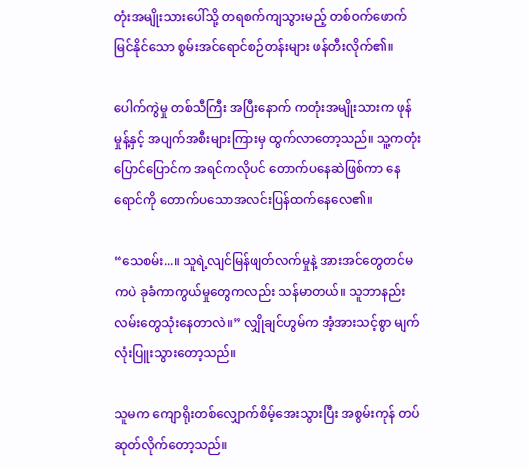တုံးအမျိုးသားပေါ်သို့ တရစက်ကျသွားမည့် တစ်ဝက်ဖောက်မြင်နိုင်သော စွမ်းအင်ရောင်စဉ်တန်းများ ဖန်တီးလိုက်၏။

ပေါက်ကွဲမှု တစ်သီကြီး အပြီးနောက် ကတုံးအမျိုးသားက ဖုန်မှုန့်နှင့် အပျက်အစီးများကြားမှ ထွက်လာတော့သည်။ သူ့ကတုံးပြောင်ပြောင်က အရင်ကလိုပင် တောက်ပနေဆဲဖြစ်ကာ နေရောင်ကို တောက်ပသောအလင်းပြန်ထက်နေလေ၏။

“သေစမ်း...။ သူရဲ့လျင်မြန်ဖျတ်လက်မှုနဲ့ အားအင်တွေတင်မကပဲ ခုခံကာကွယ်မှုတွေကလည်း သန်မာတယ်။ သူဘာနည်းလမ်းတွေသုံးနေတာလဲ။” လျှိုချင်ဟွမ်က အံ့အားသင့်စွာ မျက်လုံးပြူးသွားတော့သည်။

သူမက ကျောရိုးတစ်လျှောက်စိမ့်အေးသွားပြီး အစွမ်းကုန် တပ်ဆုတ်လိုက်တော့သည်။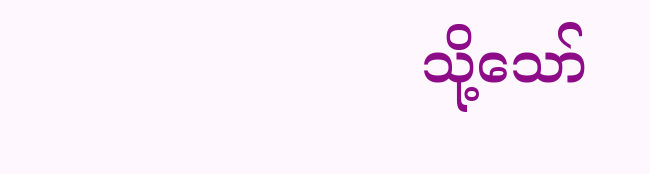သို့သော်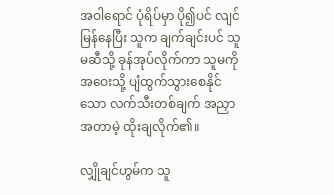အဝါရောင် ပုံရိပ်မှာ ပို၍ပင် လျင်မြန်နေပြီး သူက ချက်ချင်းပင် သူမဆီသို့ ခုန်အုပ်လိုက်ကာ သူမကို အဝေးသို့ ပျံထွက်သွားစေနိုင်သော လက်သီးတစ်ချက် အညှာအတာမဲ့ ထိုးချလိုက်၏။

လျှိုချင်ဟွမ်က သူ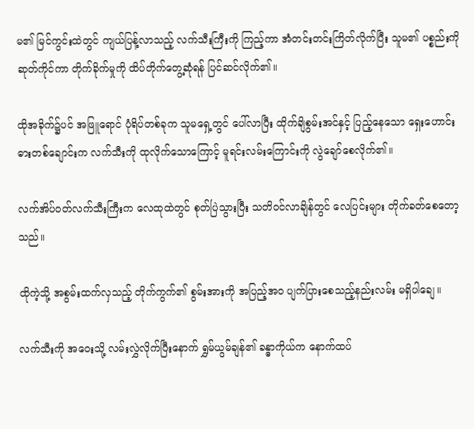မ၏ မြင်ကွင်းထဲတွင် ကျယ်ပြန့်လာသည့် လက်သီးကြီးကို ကြည့်ကာ အံတင်းတင်းကြိတ်လိုက်ပြီး သူမ၏ ပစ္စည်းကိုဆုတ်ကိုင်ကာ တိုက်ခိုက်မှုကို ထိပ်တိုက်တွေ့ဆုံရန် ပြင်ဆင်လိုက်၏။

ထိုအခိုက်၌ပင် အဖြူရောင် ပုံရိပ်တစ်ခုက သူမရှေ့တွင် ပေါ်လာပြီး ထိုက်ချိစွမ်းအင်နှင့် ပြည့်နေသော ရှေးဟောင်းဓားတစ်ချောင်းက လက်သီးကို ထုလိုက်သောကြောင့် မူရင်းလမ်းကြောင်းကို လွဲချော်စေလိုက်၏။

လက်အိပ်ဝတ်လက်သီးကြီးက လေထုထဲတွင် စုတ်ပြဲသွားပြီး သတိဝင်လာချိန်တွင် လေပြင်းများ တိုက်ခတ်စေတော့သည်။

ထိုကဲ့သို့ အစွမ်းထက်လှသည့် တိုက်ကွက်၏ စွမ်းအားကို အပြည့်အဝ ပျက်ပြားစေသည့်နည်းလမ်း မရှိပါချေ။

လက်သီးကို အဝေးသို့ လမ်းလွှဲလိုက်ပြီးနောက် ရွှမ်ယွမ်ချန်၏ ခန္ဓာကိုယ်က နောက်ထပ်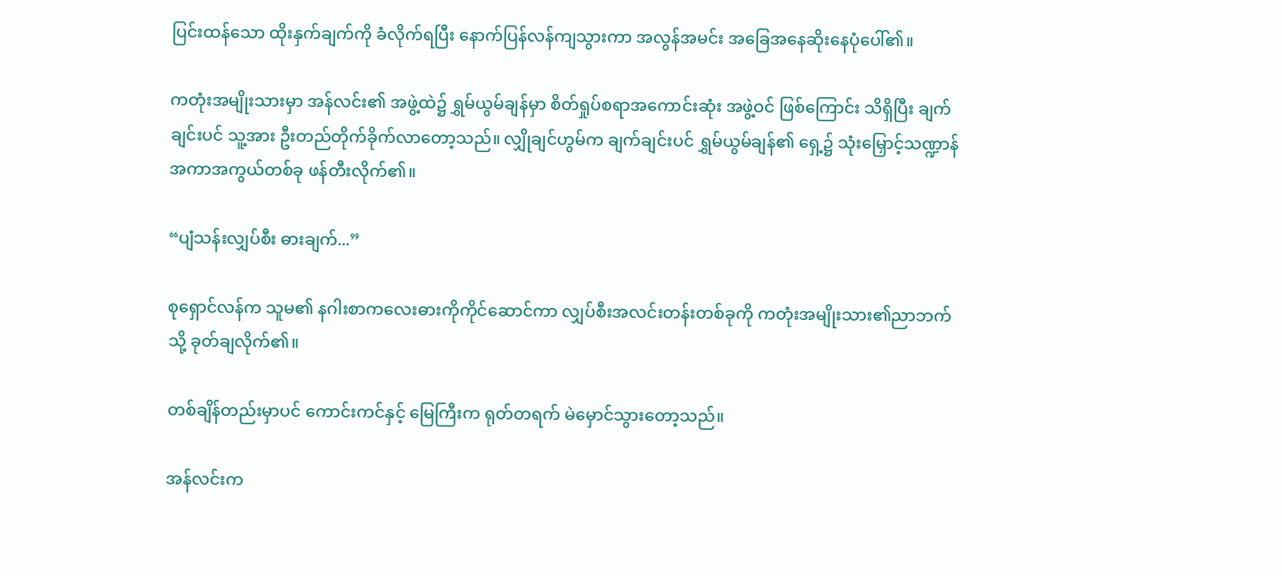ပြင်းထန်သော ထိုးနှက်ချက်ကို ခံလိုက်ရပြီး နောက်ပြန်လန်ကျသွားကာ အလွန်အမင်း အခြေအနေဆိုးနေပုံပေါ်၏။

ကတုံးအမျိုးသားမှာ အန်လင်း၏ အဖွဲ့ထဲ၌ ရွှမ်ယွမ်ချန်မှာ စိတ်ရှုပ်စရာအကောင်းဆုံး အဖွဲ့ဝင် ဖြစ်ကြောင်း သိရှိပြီး ချက်ချင်းပင် သူ့အား ဦးတည်တိုက်ခိုက်လာတော့သည်။ လျှိုချင်ဟွမ်က ချက်ချင်းပင် ရွှမ်ယွမ်ချန်၏ ရှေ့၌ သုံးမြှောင့်သဏ္ဍာန် အကာအကွယ်တစ်ခု ဖန်တီးလိုက်၏။

“ပျံသန်းလျှပ်စီး ဓားချက်...”

စုရှောင်လန်က သူမ၏ နဂါးစာကလေးဓားကိုကိုင်ဆောင်ကာ လျှပ်စီးအလင်းတန်းတစ်ခုကို ကတုံးအမျိုးသား၏ညာဘက်သို့ ခုတ်ချလိုက်၏။

တစ်ချိန်တည်းမှာပင် ကောင်းကင်နှင့် မြေကြီးက ရုတ်တရက် မဲမှောင်သွားတော့သည်။

အန်လင်းက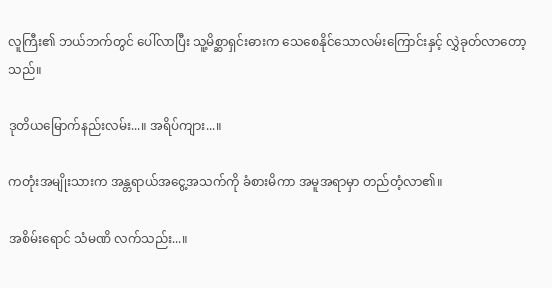လူကြီး၏ ဘယ်ဘက်တွင် ပေါ်လာပြီး သူ့မိစ္ဆာရှင်းဓားက သေစေနိုင်သောလမ်းကြောင်းနှင့် လွှဲခုတ်လာတော့သည်။

ဒုတိယမြောက်နည်းလမ်း...။ အရိပ်ကျား...။

ကတုံးအမျိုးသားက အန္တရာယ်အငွေ့အသက်ကို ခံစားမိကာ အမူအရာမှာ တည်တံ့လာ၏။

အစိမ်းရောင် သံမဏိ လက်သည်း...။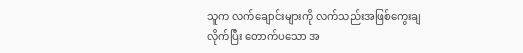သူက လက်ချောင်းများကို လက်သည်းအဖြစ်ကွေးချလိုက်ပြီး တောက်ပသော အ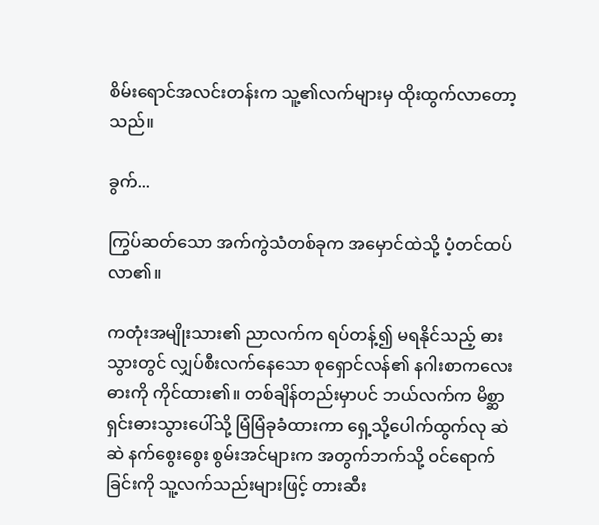စိမ်းရောင်အလင်းတန်းက သူ့၏လက်များမှ ထိုးထွက်လာတော့သည်။

ခွက်...

ကြွပ်ဆတ်သော အက်ကွဲသံတစ်ခုက အမှောင်ထဲသို့ ပံ့တင်ထပ်လာ၏။

ကတုံးအမျိုးသား၏ ညာလက်က ရပ်တန့်၍ မရနိုင်သည့် ဓားသွားတွင် လျှပ်စီးလက်နေသော စုရှောင်လန်၏ နဂါးစာကလေးဓားကို ကိုင်ထား၏။ တစ်ချိန်တည်းမှာပင် ဘယ်လက်က မိစ္ဆာရှင်းဓားသွားပေါ်သို့ မြံမြံခုခံထားကာ ရှေ့သို့ပေါက်ထွက်လု ဆဲဆဲ နက်စွေးစွေး စွမ်းအင်များက အတွက်ဘက်သို့ ဝင်ရောက်ခြင်းကို သူ့လက်သည်းများဖြင့် တားဆီး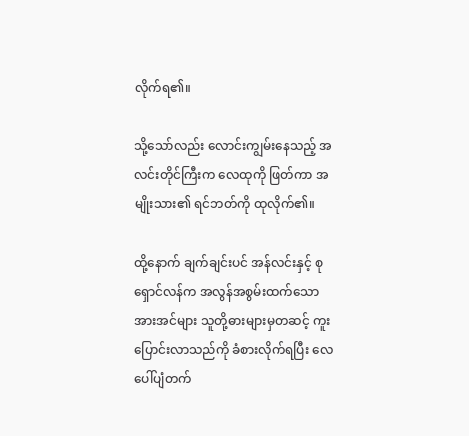လိုက်ရ၏။

သို့သော်လည်း လောင်းကျွမ်းနေသည့် အလင်းတိုင်ကြီးက လေထုကို ဖြတ်ကာ အမျိုးသား၏ ရင်ဘတ်ကို ထုလိုက်၏။

ထို့နောက် ချက်ချင်းပင် အန်လင်းနှင့် စုရှောင်လန်က အလွန်အစွမ်းထက်သော အားအင်များ သူတို့ဓားများမှတဆင့် ကူးပြောင်းလာသည်ကို ခံစားလိုက်ရပြီး လေပေါ်ပျံတက်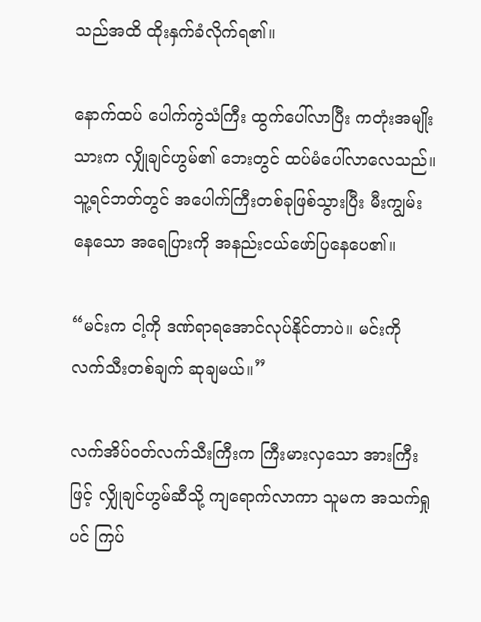သည်အထိ ထိုးနှက်ခံလိုက်ရ၏။

နောက်ထပ် ပေါက်ကွဲသံကြီး ထွက်ပေါ်လာပြီး ကတုံးအမျိုးသားက လျှိုချင်ဟွမ်၏ ဘေးတွင် ထပ်မံပေါ်လာလေသည်။ သူ့ရင်ဘတ်တွင် အပေါက်ကြီးတစ်ခုဖြစ်သွားပြီး မီးကျွမ်းနေသော အရေပြားကို အနည်းငယ်ဖော်ပြနေပေ၏။

“မင်းက ငါ့ကို ဒဏ်ရာရအောင်လုပ်နိုင်တာပဲ။ မင်းကို လက်သီးတစ်ချက် ဆုချမယ်။”

လက်အိပ်ဝတ်လက်သီးကြီးက ကြီးမားလှသော အားကြီးဖြင့် လျှိုချင်ဟွမ်ဆီသို့ ကျရောက်လာကာ သူမက အသက်ရှုပင် ကြပ်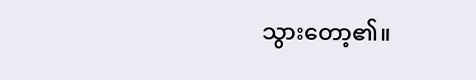သွားတော့၏။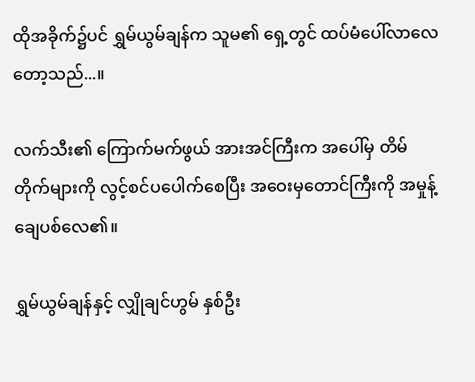ထိုအခိုက်၌ပင် ရွှမ်ယွမ်ချန်က သူမ၏ ရှေ့တွင် ထပ်မံပေါ်လာလေတော့သည်...။

လက်သီး၏ ကြောက်မက်ဖွယ် အားအင်ကြီးက အပေါ်မှ တိမ်တိုက်များကို လွင့်စင်ပပေါက်စေပြီး အဝေးမှတောင်ကြီးကို အမှုန့်ချေပစ်လေ၏။

ရွှမ်ယွမ်ချန်နှင့် လျှိုချင်ဟွမ် နှစ်ဦး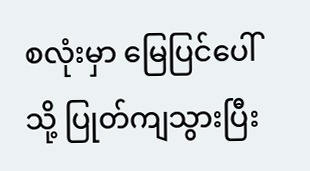စလုံးမှာ မြေပြင်ပေါ်သို့ ပြုတ်ကျသွားပြီး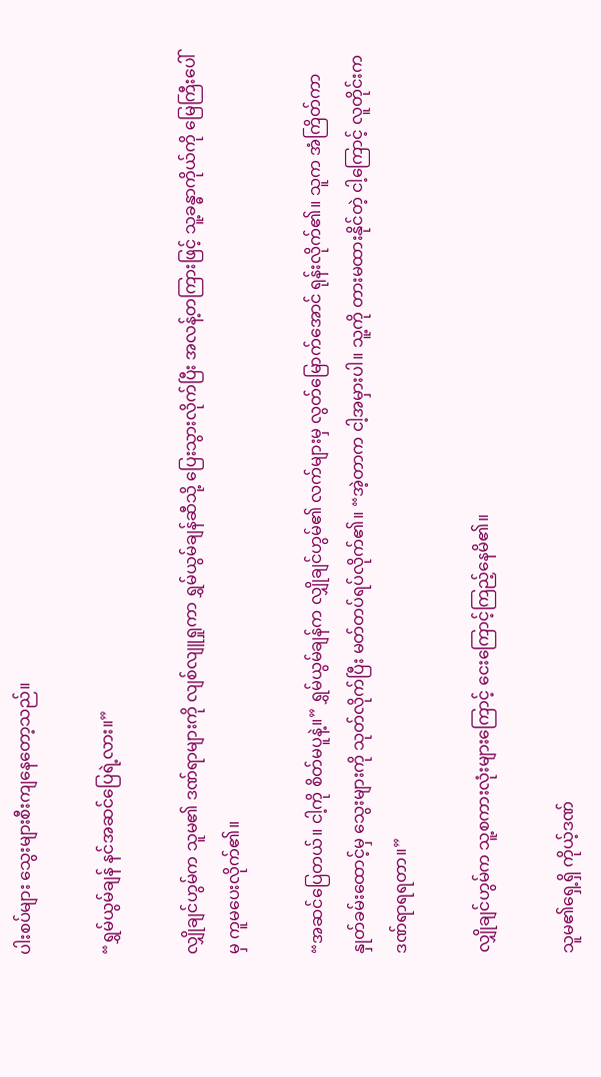ပါးစပ်များ သွေးများစီးကျနေတော့သည်။

“ရွှမ်ယွမ်ချန် နင်အဆင်ပြေရဲ့လား။”

လျှိုချင်ဟွမ်က သူမ၏ ဒဏ်ရာများကို လျစ်လျူရှုကာ ရွှမ်ယွမ်ချန်ဆီသို့ ပြေးသွားလိုက်ပြီး အလန့်တကြားဖြင့် သူ့ခန္ဓာကိုယ်ကို မြေကြီးပေါ်မှ ကူမပေးလိုက်၏။

“အဆင်ပြေတယ်။ ငါ့ကို စိတ်မပူနဲ့။” ရွှမ်ယွမ်ချန်က လျှိုချင်ဟွမ်၏ လက်များမှ လွတ်မြောက်အောင် ရုန်းလိုက်၏။ သူက အံကြိတ်ကာ နှုတ်ခမ်းထောင့်မှ သွေးများကို သုတ်လိုက်ပြီး မတ်တပ်ရပ်လိုက်၏။ “အဲ့တာက ငါ့အမှားပါ။ သူ့ကို တားမထားနိုင်တဲ့ ငါ့ကြောင့် လူတိုင်းက ဒဏ်ရာရရတာ။”

လျှိုချင်ဟွမ်က သူ့စကားလုံးများကြောင့် ငေးကြောင့်ကြည့်နေမိ၏။

သူမ၏ရှေ့ရှိ ကိုယ့်ဒဏ်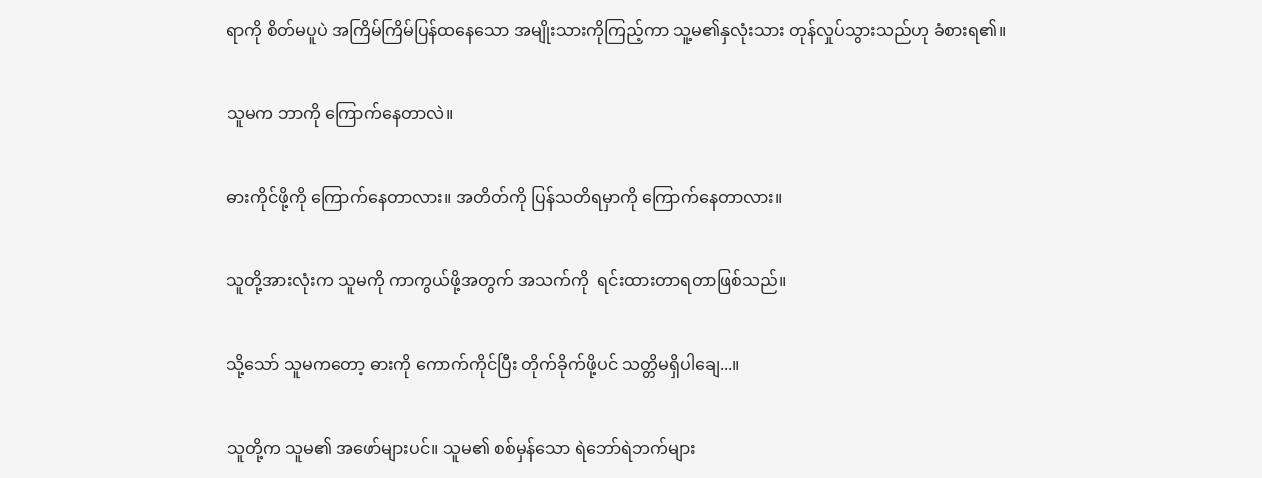ရာကို စိတ်မပူပဲ အကြိမ်ကြိမ်ပြန်ထနေသော အမျိုးသားကိုကြည့်ကာ သူ့မ၏နှလုံးသား တုန်လှုပ်သွားသည်ဟု ခံစားရ၏။

သူမက ဘာကို ကြောက်နေတာလဲ။

ဓားကိုင်ဖို့ကို ကြောက်နေတာလား။ အတိတ်ကို ပြန်သတိရမှာကို ကြောက်နေတာလား။

သူတို့အားလုံးက သူမကို ကာကွယ်ဖို့အတွက် အသက်ကို  ရင်းထားတာရတာဖြစ်သည်။

သို့သော် သူမကတော့ ဓားကို ကောက်ကိုင်ပြီး တိုက်ခိုက်ဖို့ပင် သတ္တိမရှိပါချေ...။

သူတို့က သူမ၏ အဖော်များပင်။ သူမ၏ စစ်မှန်သော ရဲဘော်ရဲဘက်များ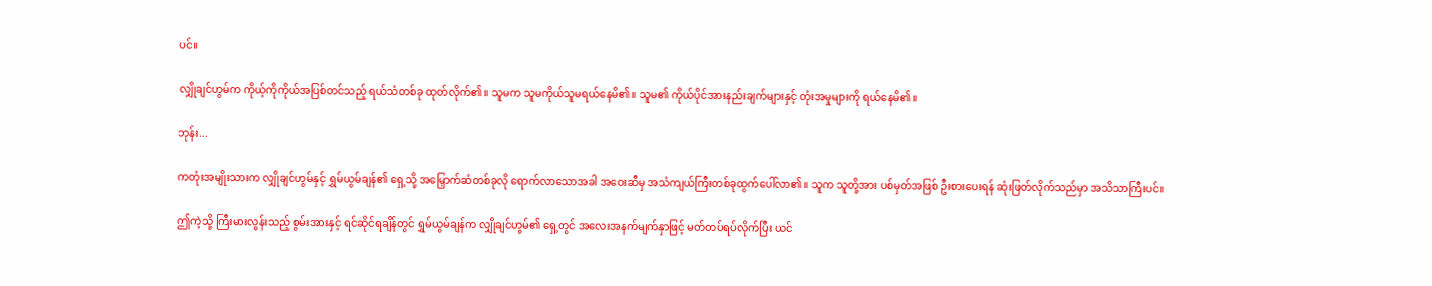ပင်။

လျှိုချင်ဟွမ်က ကိုယ့်ကိုကိုယ်အပြစ်တင်သည့် ရယ်သံတစ်ခု ထုတ်လိုက်၏။ သူမက သူမကိုယ်သူမရယ်နေမိ၏။ သူမ၏ ကိုယ်ပိုင်အားနည်းချက်များနှင့် တုံးအမှုများကို ရယ်နေမိ၏။

ဘုန်း...

ကတုံးအမျိုးသားက လျှိုချင်ဟွမ်နှင့် ရွှမ်ယွမ်ချန်၏ ရှေ့သို့ အမြှောက်ဆံတစ်ခုလို ရောက်လာသောအခါ အဝေးဆီမှ အသံကျယ်ကြီးတစ်ခုထွက်ပေါ်လာ၏။ သူက သူတို့အား ပစ်မှတ်အဖြစ် ဦးစားပေးရန် ဆုံးဖြတ်လိုက်သည်မှာ အသိသာကြီးပင်။

ဤကဲ့သို့ ကြီးမားလွန်းသည့် စွမ်းအားနှင့် ရင်ဆိုင်ရချိန်တွင် ရွှမ်ယွမ်ချန်က လျှိုချင်ဟွမ်၏ ရှေ့တွင် အလေးအနက်မျက်နှာဖြင့် မတ်တပ်ရပ်လိုက်ပြီး ယင်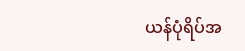ယန်ပုံရိပ်အ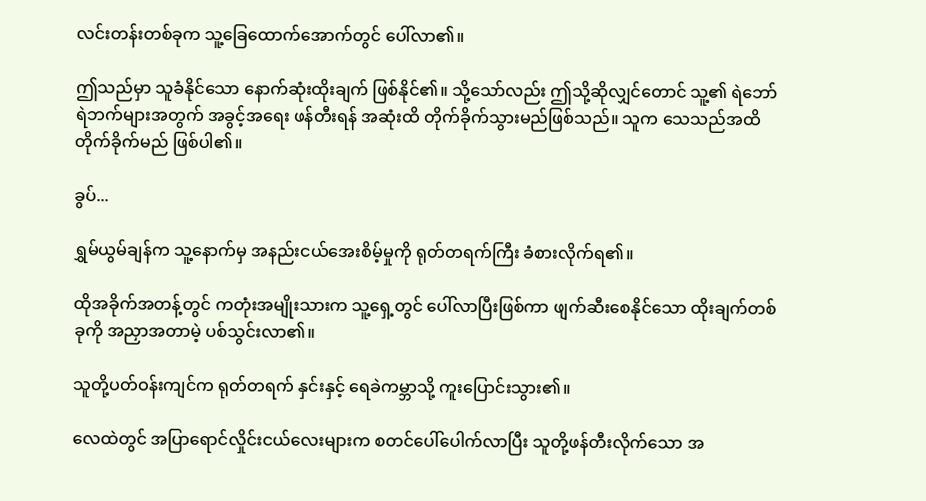လင်းတန်းတစ်ခုက သူ့ခြေထောက်အောက်တွင် ပေါ်လာ၏။

ဤသည်မှာ သူခံနိုင်သော နောက်ဆုံးထိုးချက် ဖြစ်နိုင်၏။ သို့သော်လည်း ဤသို့ဆိုလျှင်တောင် သူ့၏ ရဲဘော်ရဲဘက်များအတွက် အခွင့်အရေး ဖန်တီးရန် အဆုံးထိ တိုက်ခိုက်သွားမည်ဖြစ်သည်။ သူက သေသည်အထိ တိုက်ခိုက်မည် ဖြစ်ပါ၏။

ခွပ်...

ရွှမ်ယွမ်ချန်က သူ့နောက်မှ အနည်းငယ်အေးစိမ့်မှုကို ရုတ်တရက်ကြီး ခံစားလိုက်ရ၏။

ထိုအခိုက်အတန့်တွင် ကတုံးအမျိုးသားက သူ့ရှေ့တွင် ပေါ်လာပြီးဖြစ်ကာ ဖျက်ဆီးစေနိုင်သော ထိုးချက်တစ်ခုကို အညှာအတာမဲ့ ပစ်သွင်းလာ၏။

သူတို့ပတ်ဝန်းကျင်က ရုတ်တရက် နှင်းနှင့် ရေခဲကမ္ဘာသို့ ကူးပြောင်းသွား၏။

လေထဲတွင် အပြာရောင်လှိုင်းငယ်လေးများက စတင်ပေါ်ပေါက်လာပြီး သူတို့ဖန်တီးလိုက်သော အ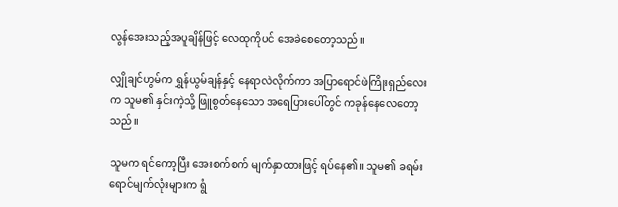လွန်အေးသည့်အပူချိန်ဖြင့် လေထုကိုပင် အေခဲစေတော့သည်။

လျှိုချင်ဟွမ်က ရွှန်ယွမ်ချန်နှင့် နေရာလဲလိုက်ကာ အပြာရောင်ဖဲကြိုးရှည်လေးက သူမ၏ နှင်းကဲ့သို့ ဖြူစွတ်နေသော အရေပြားပေါ်တွင် ကခုန်နေလေတော့သည်။

သူမက ရင်ကော့ပြီး အေးစက်စက် မျက်နှာထားဖြင့် ရပ်နေ၏။ သူမ၏ ခရမ်းရောင်မျက်လုံးများက ရွံ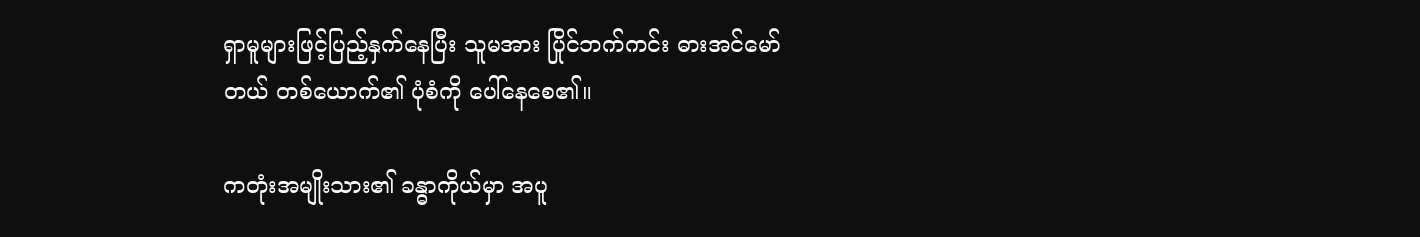ရှာမူများဖြင့်ပြည့်နှက်နေပြီး သူမအား ပြိုင်ဘက်ကင်း ဓားအင်မော်တယ် တစ်ယောက်၏ ပုံစံကို ပေါ်နေစေ၏။

ကတုံးအမျိုးသား၏ ခန္ဓာကိုယ်မှာ အပူ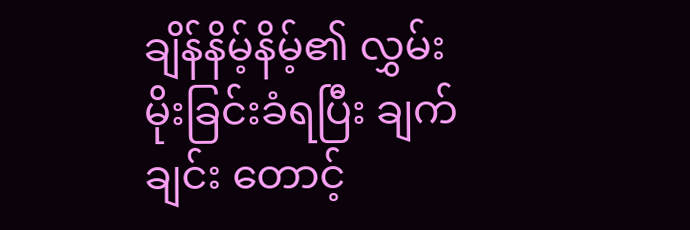ချိန်နိမ့်နိမ့်၏ လွှမ်းမိုးခြင်းခံရပြီး ချက်ချင်း တောင့်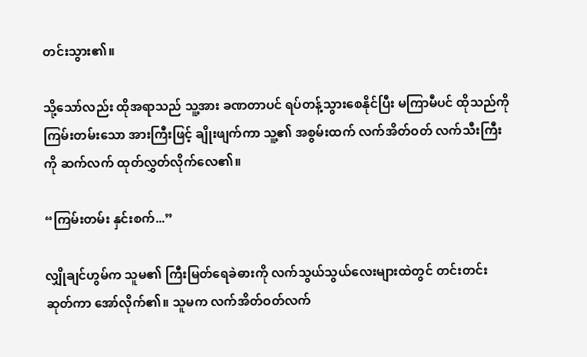တင်းသွား၏။

သို့သော်လည်း ထိုအရာသည် သူ့အား ခဏတာပင် ရပ်တန့်သွားစေနိုင်ပြီး မကြာမီပင် ထိုသည်ကို ကြမ်းတမ်းသော အားကြီးဖြင့် ချိုးဖျက်ကာ သူ့၏ အစွမ်းထက် လက်အိတ်ဝတ် လက်သီးကြီးကို ဆက်လက် ထုတ်လွှတ်လိုက်လေ၏။

“ကြမ်းတမ်း နှင်းစက်...”

လျှိုချင်ဟွမ်က သူမ၏ ကြီးမြတ်ရေခဲဓားကို လက်သွယ်သွယ်လေးများထဲတွင် တင်းတင်းဆုတ်ကာ အော်လိုက်၏။ သူမက လက်အိတ်ဝတ်လက်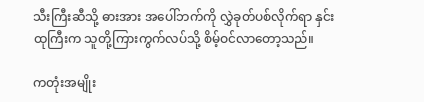သီးကြီးဆီသို့ ဓားအား အပေါ်ဘက်ကို လွှဲခုတ်ပစ်လိုက်ရာ နှင်းထုကြီးက သူတို့ကြားကွက်လပ်သို့ စိမ့်ဝင်လာတော့သည်။

ကတုံးအမျိုး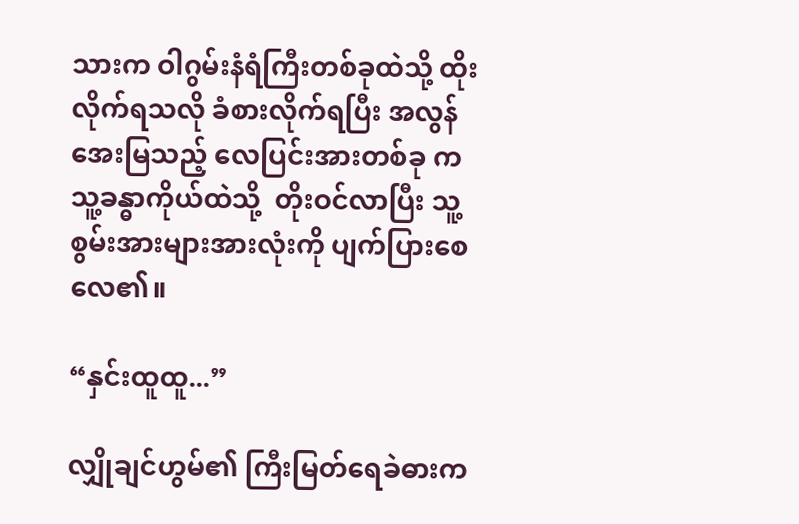သားက ဝါဂွမ်းနံရံကြီးတစ်ခုထဲသို့ ထိုးလိုက်ရသလို ခံစားလိုက်ရပြီး အလွန်အေးမြသည့် လေပြင်းအားတစ်ခု က သူ့ခန္ဓာကိုယ်ထဲသို့  တိုးဝင်လာပြီး သူ့စွမ်းအားများအားလုံးကို ပျက်ပြားစေလေ၏။

“နှင်းထူထူ...”

လျှိုချင်ဟွမ်၏ ကြီးမြတ်ရေခဲဓားက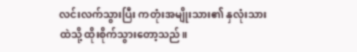လင်းလက်သွားပြီး ကတုံးအမျိုးသား၏ နှလုံးသားထဲသို့ ထိုးစိုက်သွားတော့သည်။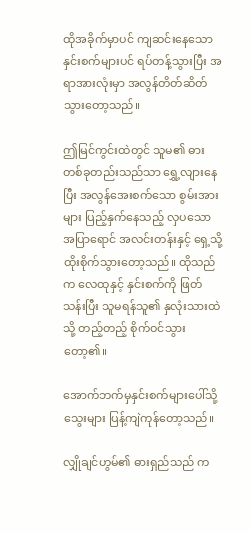ထိုအခိုက်မှာပင် ကျဆင်းနေသော နှင်းစက်များပင် ရပ်တန့်သွားပြီး အရာအားလုံးမှာ အလွန်တိတ်ဆိတ်သွားတော့သည်။

ဤမြင်ကွင်းထဲတွင် သူမ၏ ဓားတစ်ခုတည်းသည်သာ ရွှေ့လျားနေပြီး အလွန်အေးစက်သော စွမ်းအားများ ပြည့်နှက်နေသည့် လှပသော အပြာရောင် အလင်းတန်းနှင့် ရှေ့သို့ ထိုးစိုက်သွားတော့သည်။ ထိုသည်က လေထုနှင့် နှင်းစက်ကို ဖြတ်သန်းပြီး သူမရန်သူ၏ နှလုံးသားထဲသို့ တည့်တည့် စိုက်ဝင်သွားတော့၏။

အောက်ဘက်မှနှင်းစက်များပေါ်သို့ သွေးများ ပြန့်ကျဲကုန်တော့သည်။

လျှိုချင်ဟွမ်၏ ဓားရှည်သည် က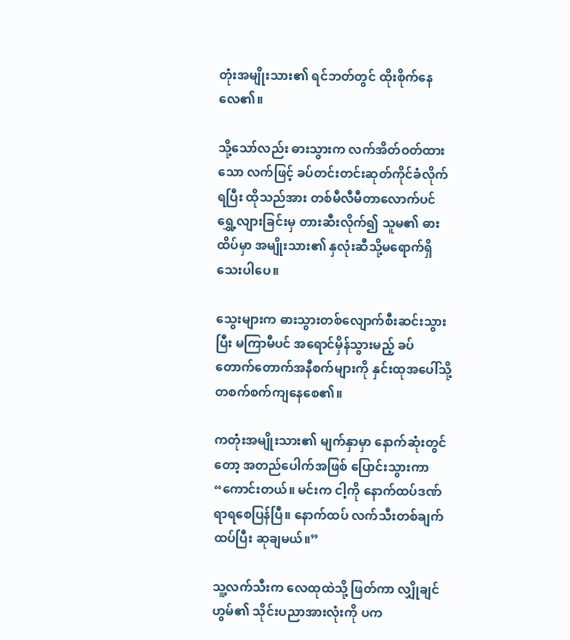တုံးအမျိုးသား၏ ရင်ဘတ်တွင် ထိုးစိုက်နေလေ၏။

သို့သော်လည်း ဓားသွားက လက်အိတ်ဝတ်ထားသော လက်ဖြင့် ခပ်တင်းတင်းဆုတ်ကိုင်ခံလိုက်ရပြီး ထိုသည်အား တစ်မီလီမီတာလောက်ပင်ရွှေ့လျားခြင်းမှ တားဆီးလိုက်၍ သူမ၏ ဓားထိပ်မှာ အမျိုးသား၏ နှလုံးဆီသို့မရောက်ရှိသေးပါပေ။

သွေးများက ဓားသွားတစ်လျောက်စီးဆင်းသွားပြီး မကြာမီပင် အရောင်မှိန်သွားမည့် ခပ်တောက်တောက်အနီစက်များကို နှင်းထုအပေါ်သို့ တစက်စက်ကျနေစေ၏။

ကတုံးအမျိုးသား၏ မျက်နှာမှာ နောက်ဆုံးတွင်တော့ အတည်ပေါက်အဖြစ် ပြောင်းသွားကာ “ကောင်းတယ်။ မင်းက ငါ့ကို နောက်ထပ်ဒဏ်ရာရစေပြန်ပြီ။ နောက်ထပ် လက်သီးတစ်ချက် ထပ်ပြီး ဆုချမယ်။”

သူ့လက်သီးက လေထုထဲသို့ ဖြတ်ကာ လျှိုချင်ဟွမ်၏ သိုင်းပညာအားလုံးကို ပက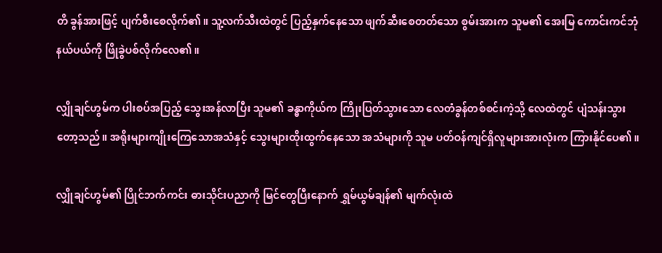တိ ခွန်အားဖြင့် ပျက်စီးစေလိုက်၏။ သူ့လက်သီးထဲတွင် ပြည့်နှက်နေသော ဖျက်ဆီးစေတတ်သော စွမ်းအားက သူမ၏ အေးမြ ကောင်းကင်ဘုံနယ်ပယ်ကို ဖြိုခွဲပစ်လိုက်လေ၏။

လျှိုချင်ဟွမ်က ပါးစပ်အပြည့် သွေးအန်လာပြီး သူမ၏ ခန္ဓာကိုယ်က ကြိုးပြတ်သွားသော လေတံခွန်တစ်စင်းကဲ့သို့ လေထဲတွင် ပျံသန်းသွားတော့သည်။ အရိုးများကျိုးကြေသောအသံနှင့် သွေးများထိုးထွက်နေသော အသံများကို သူမ ပတ်ဝန်ကျင်ရှိလူများအားလုံးက ကြားနိုင်ပေ၏။

လျှိုချင်ဟွမ်၏ ပြိုင်ဘက်ကင်း ဓားသိုင်းပညာကို မြင်တွေပြီးနောက် ရွှမ်ယွမ်ချန်၏ မျက်လုံးထဲ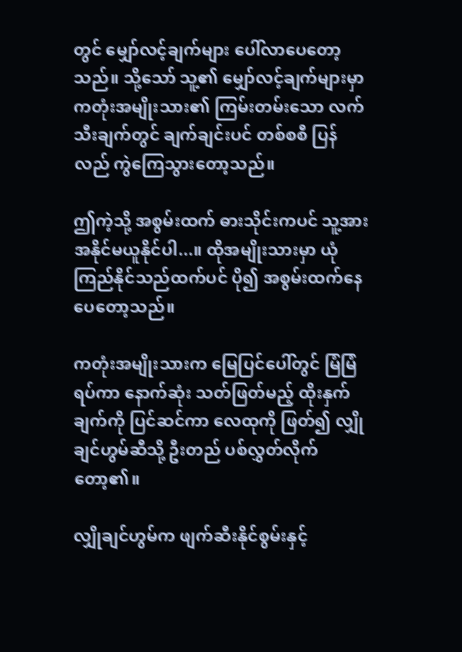တွင် မျှော်လင့်ချက်များ ပေါ်လာပေတော့သည်။ သို့သော် သူ့၏ မျှော်လင့်ချက်များမှာ ကတုံးအမျိုးသား၏ ကြမ်းတမ်းသော လက်သီးချက်တွင် ချက်ချင်းပင် တစ်စစီ ပြန်လည် ကွဲကြေသွားတော့သည်။

ဤကဲ့သို့ အစွမ်းထက် ဓားသိုင်းကပင် သူ့အား အနိုင်မယူနိုင်ပါ...။ ထိုအမျိုးသားမှာ ယုံကြည်နိုင်သည်ထက်ပင် ပို၍ အစွမ်းထက်နေပေတော့သည်။

ကတုံးအမျိုးသားက မြေပြင်ပေါ်တွင် မြံမြံရပ်ကာ နောက်ဆုံး သတ်ဖြတ်မည့် ထိုးနှက်ချက်ကို ပြင်ဆင်ကာ လေထုကို ဖြတ်၍ လျှိုချင်ဟွမ်ဆီသို့ ဦးတည် ပစ်လွှတ်လိုက်တော့၏။

လျှိုချင်ဟွမ်က ဖျက်ဆီးနိုင်စွမ်းနှင့်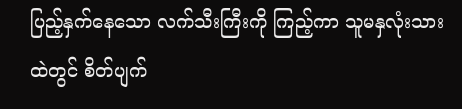ပြည့်နှက်နေသော လက်သီးကြီးကို ကြည့်ကာ သူမနှလုံးသားထဲတွင် စိတ်ပျက်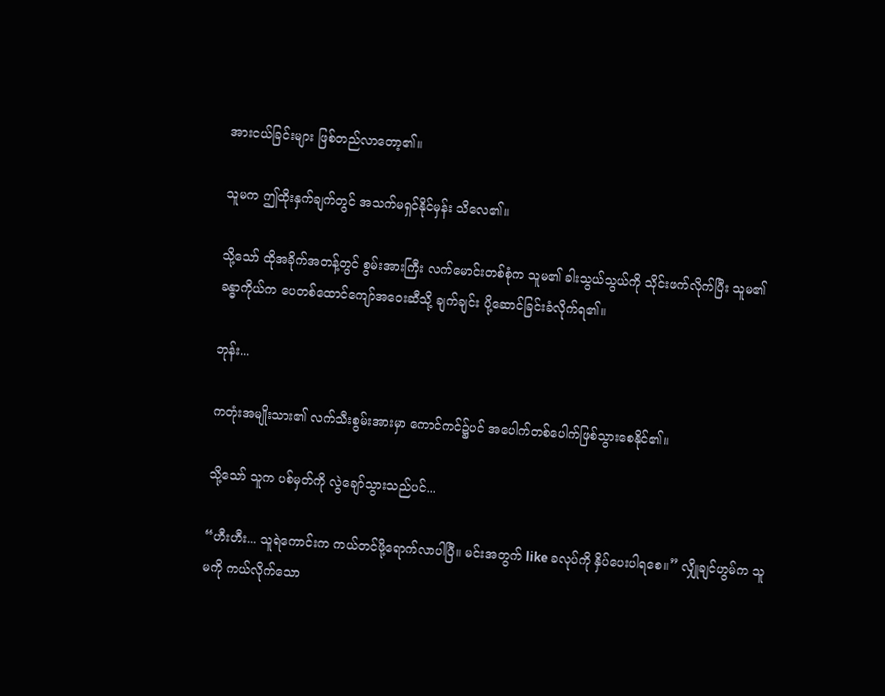အားငယ်ခြင်းများ ဖြစ်တည်လာတော့၏။

သူမက ဤထိုးနှက်ချက်တွင် အသက်မရှင်နိုင်မှန်း သိလေ၏။

သို့သော် ထိုအခိုက်အတန့်တွင် စွမ်းအားကြီး လက်မောင်းတစ်စုံက သူမ၏ ခါးသွယ်သွယ်ကို သိုင်းဖက်လိုက်ပြီး သူမ၏ ခန္ဓာကိုယ်က ပေတစ်ထောင်ကျော်အဝေးဆီသို့ ချက်ချင်း ပို့ဆောင်ခြင်းခံလိုက်ရ၏။

ဘုန်း...

ကတုံးအမျိုးသား၏ လက်သီးစွမ်းအားမှာ ကောင်ကင်၌ပင် အပေါက်တစ်ပေါက်ဖြစ်သွားစေနိုင်၏။

သို့သော် သူက ပစ်မှတ်ကို လွဲချော်သွားသည်ပင်...

“ဟီးဟီး... သူရဲကောင်းက ကယ်တင်ဖို့ရောက်လာပါပြီ။ မင်းအတွက် like ခလုပ်ကို နှိပ်ပေးပါရစေ။” လျှိုချင်ဟွမ်က သူမကို ကယ်လိုက်သော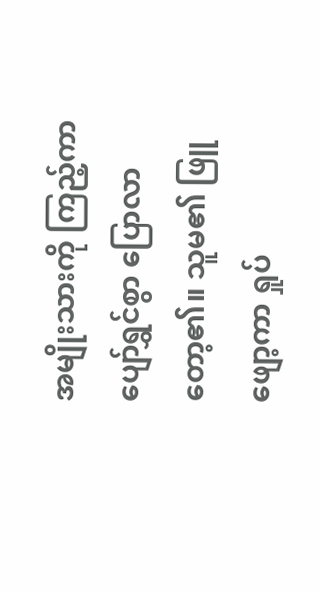အမျိုးသားကို ကြည့်ကာ ပျော်ရွှင်စွာ ပြောလာတော့၏။ သူမ၏ ဖြူဖျော့ကာ ရှုပ်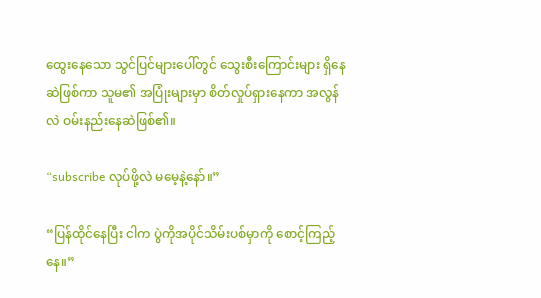ထွေးနေသော သွင်ပြင်များပေါ်တွင် သွေးစီးကြောင်းများ ရှိနေဆဲဖြစ်ကာ သူမ၏ အပြုံးများမှာ စိတ်လှုပ်ရှားနေကာ အလွန်လဲ ဝမ်းနည်းနေဆဲဖြစ်၏။

“subscribe လုပ်ဖို့လဲ မမေ့နဲ့နော်။”

“ပြန်ထိုင်နေပြီး ငါက ပွဲကိုအပိုင်သိမ်းပစ်မှာကို စောင့်ကြည့်နေ။”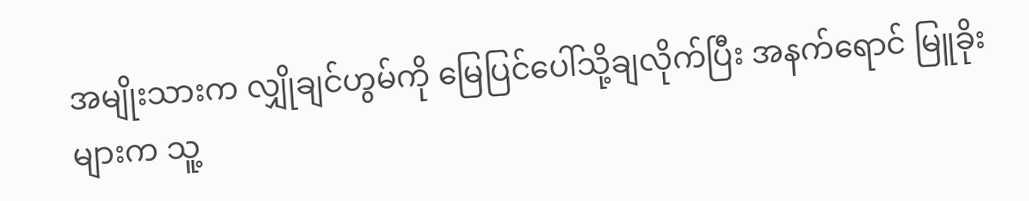အမျိုးသားက လျှိုချင်ဟွမ်ကို မြေပြင်ပေါ်သို့ချလိုက်ပြီး အနက်ရောင် မြူခိုးများက သူ့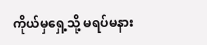ကိုယ်မှရှေ့သို့ မရပ်မနား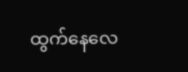ထွက်နေလေ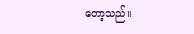တော့သည်။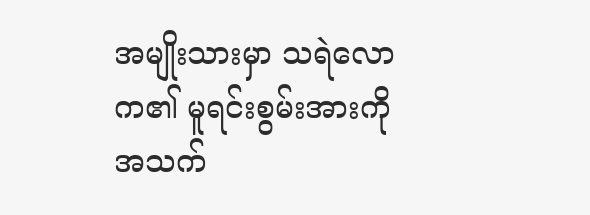အမျိုးသားမှာ သရဲလောက၏ မူရင်းစွမ်းအားကို အသက်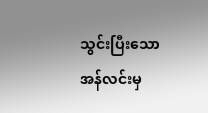သွင်းပြီးသော အန်လင်းမှ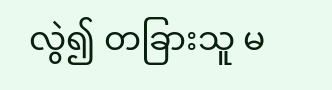လွဲ၍ တခြားသူ မ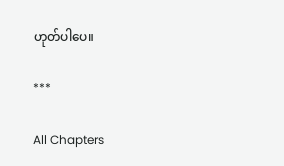ဟုတ်ပါပေ။

***

All Chapters